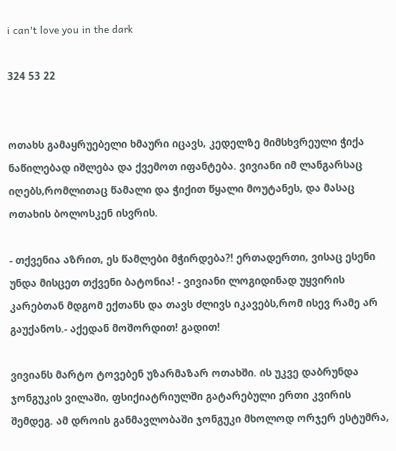i can't love you in the dark

324 53 22


ოთახს გამაყრუებელი ხმაური იცავს, კედელზე მიმსხვრეული ჭიქა ნაწილებად იშლება და ქვემოთ იფანტება. ვივიანი იმ ლანგარსაც იღებს,რომლითაც წამალი და ჭიქით წყალი მოუტანეს, და მასაც ოთახის ბოლოსკენ ისვრის.

- თქვენია აზრით, ეს წამლები მჭირდება?! ერთადერთი, ვისაც ესენი უნდა მისცეთ თქვენი ბატონია! - ვივიანი ლოგიდინად უყვირის კარებთან მდგომ ექთანს და თავს ძლივს იკავებს,რომ ისევ რამე არ გაუქანოს.- აქედან მოშორდით! გადით!

ვივიანს მარტო ტოვებენ უზარმაზარ ოთახში. ის უკვე დაბრუნდა ჯონგუკის ვილაში, ფსიქიატრიულში გატარებული ერთი კვირის შემდეგ. ამ დროის განმავლობაში ჯონგუკი მხოლოდ ორჯერ ესტუმრა,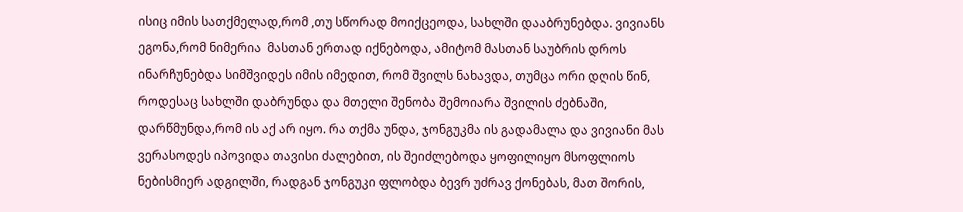ისიც იმის სათქმელად,რომ ,თუ სწორად მოიქცეოდა, სახლში დააბრუნებდა. ვივიანს ეგონა,რომ ნიმერია  მასთან ერთად იქნებოდა, ამიტომ მასთან საუბრის დროს ინარჩუნებდა სიმშვიდეს იმის იმედით, რომ შვილს ნახავდა, თუმცა ორი დღის წინ, როდესაც სახლში დაბრუნდა და მთელი შენობა შემოიარა შვილის ძებნაში, დარწმუნდა,რომ ის აქ არ იყო. რა თქმა უნდა, ჯონგუკმა ის გადამალა და ვივიანი მას ვერასოდეს იპოვიდა თავისი ძალებით, ის შეიძლებოდა ყოფილიყო მსოფლიოს ნებისმიერ ადგილში, რადგან ჯონგუკი ფლობდა ბევრ უძრავ ქონებას, მათ შორის,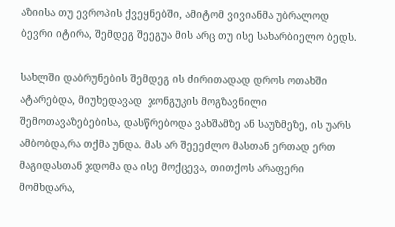აზიისა თუ ევროპის ქვეყნებში, ამიტომ ვივიანმა უბრალოდ ბევრი იტირა, შემდეგ შეეგუა მის არც თუ ისე სახარბიელო ბედს.

სახლში დაბრუნების შემდეგ ის ძირითადად დროს ოთახში ატარებდა, მიუხედავად  ჯონგუკის მოგზავნილი შემოთავაზებებისა, დასწრებოდა ვახშამზე ან საუზმეზე, ის უარს ამბობდა,რა თქმა უნდა. მას არ შეეეძლო მასთან ერთად ერთ მაგიდასთან ჯდომა და ისე მოქცევა, თითქოს არაფერი მომხდარა,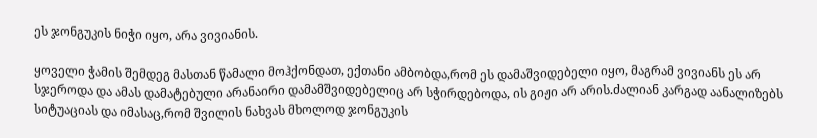ეს ჯონგუკის ნიჭი იყო, არა ვივიანის.

ყოველი ჭამის შემდეგ მასთან წამალი მოჰქონდათ, ექთანი ამბობდა,რომ ეს დამაშვიდებელი იყო, მაგრამ ვივიანს ეს არ სჯეროდა და ამას დამატებული არანაირი დამამშვიდებელიც არ სჭირდებოდა, ის გიჟი არ არის.ძალიან კარგად აანალიზებს სიტუაციას და იმასაც,რომ შვილის ნახვას მხოლოდ ჯონგუკის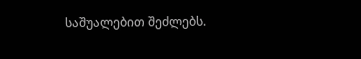საშუალებით შეძლებს.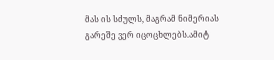მას ის სძულს, მაგრამ ნიმერიას გარეშე ვერ იცოცხლებს.ამიტ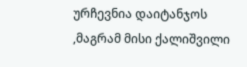ურჩევნია დაიტანჯოს ,მაგრამ მისი ქალიშვილი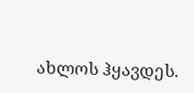ახლოს ჰყავდეს.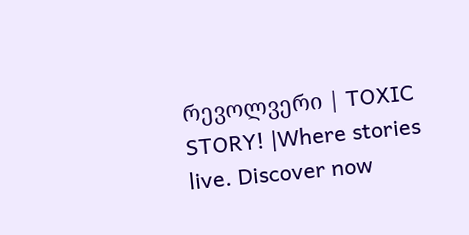რევოლვერი | TOXIC STORY! |Where stories live. Discover now